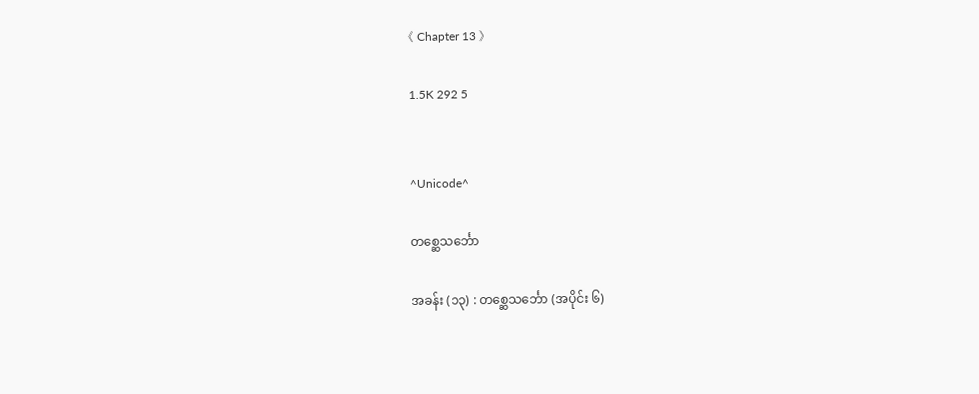《 Chapter 13 》

1.5K 292 5


^Unicode^

တစ္ဆေသင်္ဘော

အခန်း (၁၃) : တစ္ဆေသင်္ဘော (အပိုင်း ၆)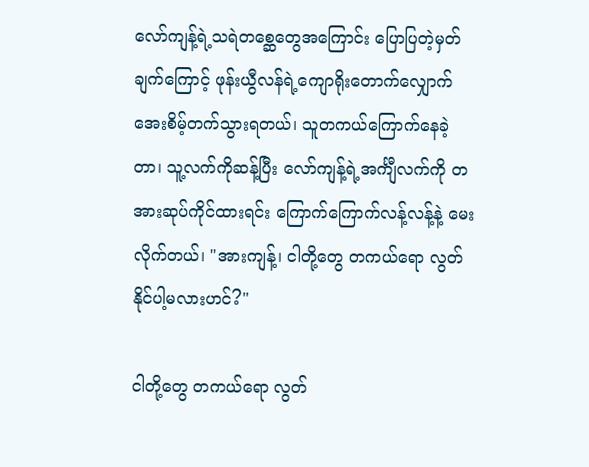လော်ကျန့်ရဲ့သရဲတစ္ဆေတွေအကြောင်း ပြောပြတဲ့မှတ်ချက်ကြောင့် ဖုန်းယွီလန်ရဲ့ကျောရိုးတောက်လျှောက် အေးစိမ့်တက်သွားရတယ်၊ သူတကယ်ကြောက်နေခဲ့တာ၊ သူ့လက်ကိုဆန့်ပြီး လော်ကျန့်ရဲ့အင်္ကျီလက်ကို တအားဆုပ်ကိုင်ထားရင်း ကြောက်ကြောက်လန့်လန့်နဲ့ မေးလိုက်တယ်၊ "အားကျန့်၊ ငါတို့တွေ တကယ်ရော လွတ်နိုင်ပါ့မလားဟင်?"

ငါတို့တွေ တကယ်ရော လွတ်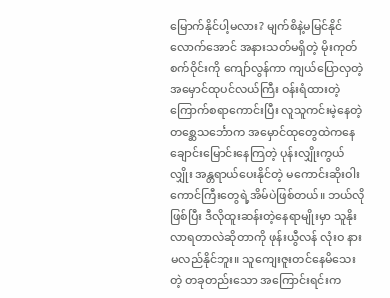မြောက်နိုင်ပါ့မလား? မျက်စိနဲ့မမြင်နိုင်လောက်အောင် အနားသတ်မရှိတဲ့ မိုးကုတ်စက်ဝိုင်းကို ကျော်လွန်ကာ ကျယ်ပြောလှတဲ့ အမှောင်ထုပင်လယ်ကြီး ဝန်းရံထားတဲ့ ကြောက်စရာကောင်းပြီး လူသူကင်းမဲ့နေတဲ့ တစ္ဆေသင်္ဘောက အမှောင်ထုတွေထဲကနေ ချောင်းမြောင်းနေကြတဲ့ ပုန်းလျှိုးကွယ်လျှိုး အန္တရာယ်ပေးနိုင်တဲ့ မကောင်းဆိုးဝါးကောင်ကြီးတွေရဲ့အိမ်ပဲဖြစ်တယ်။ ဘယ်လိုဖြစ်ပြီး ဒီလိုထူးဆန်းတဲ့နေရာမျိုးမှာ သူနိုးလာရတာလဲဆိုတာကို ဖုန်းယွီလန် လုံးဝ နားမလည်နိုင်ဘူး။ သူကျေးဇူးတင်နေမိသေးတဲ့ တခုတည်းသော အကြောင်းရင်းက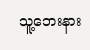သူ့ဘေးနား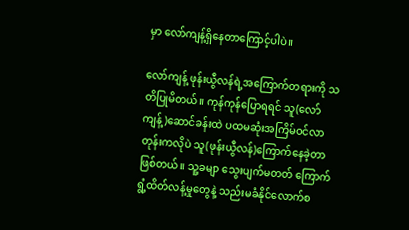မှာ လော်ကျန့်ရှိနေတာကြောင့်ပါပဲ။

လော်ကျန့် ဖုန်းယွီလန်ရဲ့အကြောက်တရားကို သတိပြုမိတယ်။ ကုန်ကုန်ပြောရရင် သူ(လော်ကျန့်)ဆောင်ခန်းထဲ ပထမဆုံးအကြိမ်ဝင်လာတုန်းကလိုပဲ သူ(ဖုန်းယွီလန်)ကြောက်နေခဲ့တာဖြစ်တယ်။ သူ့ခမျာ သွေးပျက်မတတ် ကြောက်ရွံ့ထိတ်လန့်မှုတွေနဲ့ သည်းမခံနိုင်လောက်စ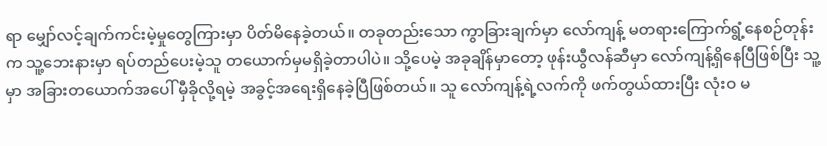ရာ မျှော်လင့်ချက်ကင်းမဲ့မှုတွေကြားမှာ ပိတ်မိနေခဲ့တယ်။ တခုတည်းသော ကွာခြားချက်မှာ လော်ကျန့် မတရားကြောက်ရွံ့နေစဉ်တုန်းက သူ့ဘေးနားမှာ ရပ်တည်ပေးမဲ့သူ တယောက်မှမရှိခဲ့တာပါပဲ။ သို့ပေမဲ့ အခုချိန်မှာတော့ ဖုန်းယွီလန်ဆီမှာ လော်ကျန့်ရှိနေပြီဖြစ်ပြီး သူ့မှာ အခြားတ‌ယောက်အပေါ် မှီခိုလို့ရမဲ့ အခွင့်အရေးရှိနေခဲ့ပြီဖြစ်တယ်။ သူ လော်ကျန့်ရဲ့လက်ကို ဖက်တွယ်ထားပြီး လုံးဝ မ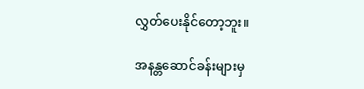လွှတ်ပေးနိုင်တော့ဘူး။

အနန္တဆောင်ခန်းများမှ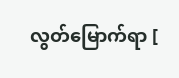လွတ်‌မြောက်ရာ [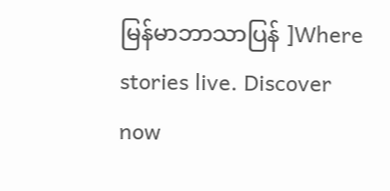မြန်မာဘာသာပြန် ]Where stories live. Discover now